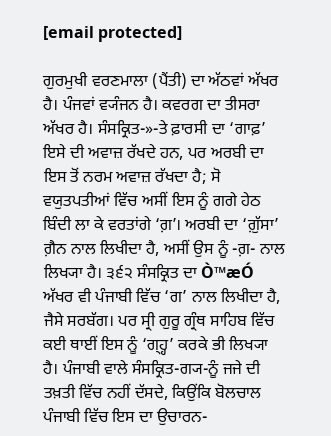[email protected]

ਗੁਰਮੁਖੀ ਵਰਣਮਾਲਾ (ਪੈਂਤੀ) ਦਾ ਅੱਠਵਾਂ ਅੱਖਰ ਹੈ। ਪੰਜਵਾਂ ਵ੍ਯੰਜਨ ਹੈ। ਕਵਰਗ ਦਾ ਤੀਸਰਾ ਅੱਖਰ ਹੈ। ਸੰਸਕ੍ਰਿਤ-»-ਤੇ ਫ਼ਾਰਸੀ ਦਾ ‘ਗਾਫ਼’ ਇਸੇ ਦੀ ਅਵਾਜ਼ ਰੱਖਦੇ ਹਨ, ਪਰ ਅਰਬੀ ਦਾ ਇਸ ਤੋਂ ਨਰਮ ਅਵਾਜ਼ ਰੱਖਦਾ ਹੈ; ਸੋ ਵਯੁਤਪਤੀਆਂ ਵਿੱਚ ਅਸੀਂ ਇਸ ਨੂੰ ਗਗੇ ਹੇਠ ਬਿੰਦੀ ਲਾ ਕੇ ਵਰਤਾਂਗੇ ‘ਗ਼’। ਅਰਬੀ ਦਾ ‘ਗ਼ੁੱਸਾ’ ਗ਼ੈਨ ਨਾਲ ਲਿਖੀਦਾ ਹੈ, ਅਸੀਂ ਉਸ ਨੂੰ -ਗ਼- ਨਾਲ ਲਿਖ੍ਯਾ ਹੈ। ੩੬੨ ਸੰਸਕ੍ਰਿਤ ਦਾ Ò™æÓ ਅੱਖਰ ਵੀ ਪੰਜਾਬੀ ਵਿੱਚ ‘ਗ’ ਨਾਲ ਲਿਖੀਦਾ ਹੈ, ਜੈਸੇ ਸਰਬੱਗ। ਪਰ ਸ੍ਰੀ ਗੁਰੂ ਗ੍ਰੰਥ ਸਾਹਿਬ ਵਿੱਚ ਕਈ ਥਾਈਂ ਇਸ ਨੂੰ ‘ਗ੍ਹ੍ਹ’ ਕਰਕੇ ਭੀ ਲਿਖ੍ਯਾ ਹੈ। ਪੰਜਾਬੀ ਵਾਲੇ ਸੰਸਕ੍ਰਿਤ-ਗ੍ਯ-ਨੂੰ ਜਜੇ ਦੀ ਤਖ਼ਤੀ ਵਿੱਚ ਨਹੀਂ ਦੱਸਦੇ, ਕਿਉਂਕਿ ਬੋਲਚਾਲ ਪੰਜਾਬੀ ਵਿੱਚ ਇਸ ਦਾ ਉਚਾਰਨ-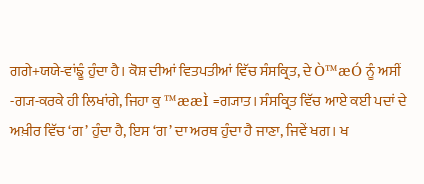ਗਗੇ+ਯਯੇ-ਵਾਂਙੂੰ ਹੁੰਦਾ ਹੈ। ਕੋਸ਼ ਦੀਆਂ ਵਿਤਪਤੀਆਂ ਵਿੱਚ ਸੰਸਕ੍ਰਿਤ, ਦੇ Ò™æÓ ਨੂੰ ਅਸੀਂ -ਗ੍ਯ-ਕਰਕੇ ਹੀ ਲਿਖਾਂਗੇ, ਜਿਹਾ ਕੁ ™ææÌ =ਗ੍ਯਾਤ। ਸੰਸਕ੍ਰਿਤ ਵਿੱਚ ਆਏ ਕਈ ਪਦਾਂ ਦੇ ਅਖ਼ੀਰ ਵਿੱਚ ‘ਗ’ ਹੁੰਦਾ ਹੈ, ਇਸ ‘ਗ’ ਦਾ ਅਰਥ ਹੁੰਦਾ ਹੈ ਜਾਣਾ, ਜਿਵੇਂ ਖਗ। ਖ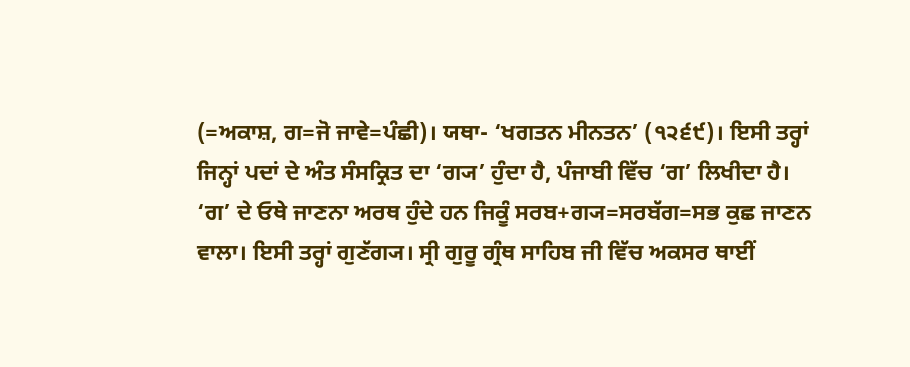(=ਅਕਾਸ਼, ਗ=ਜੋ ਜਾਵੇ=ਪੰਛੀ)। ਯਥਾ- ‘ਖਗਤਨ ਮੀਨਤਨ’ (੧੨੬੯)। ਇਸੀ ਤਰ੍ਹਾਂ ਜਿਨ੍ਹਾਂ ਪਦਾਂ ਦੇ ਅੰਤ ਸੰਸਕ੍ਰਿਤ ਦਾ ‘ਗ੍ਯ’ ਹੁੰਦਾ ਹੈ, ਪੰਜਾਬੀ ਵਿੱਚ ‘ਗ’ ਲਿਖੀਦਾ ਹੈ। ‘ਗ’ ਦੇ ਓਥੇ ਜਾਣਨਾ ਅਰਥ ਹੁੰਦੇ ਹਨ ਜਿਕੂੰ ਸਰਬ+ਗ੍ਯ=ਸਰਬੱਗ=ਸਭ ਕੁਛ ਜਾਣਨ ਵਾਲਾ। ਇਸੀ ਤਰ੍ਹਾਂ ਗੁਣੱਗ੍ਯ। ਸ੍ਰੀ ਗੁਰੂ ਗ੍ਰੰਥ ਸਾਹਿਬ ਜੀ ਵਿੱਚ ਅਕਸਰ ਥਾਈਂ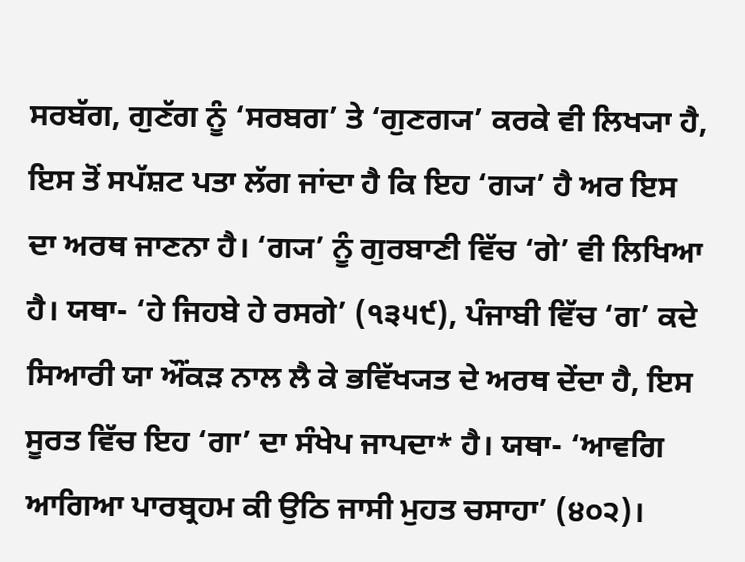ਸਰਬੱਗ, ਗੁਣੱਗ ਨੂੰ ‘ਸਰਬਗ’ ਤੇ ‘ਗੁਣਗ੍ਯ’ ਕਰਕੇ ਵੀ ਲਿਖ੍ਯਾ ਹੈ, ਇਸ ਤੋਂ ਸਪੱਸ਼ਟ ਪਤਾ ਲੱਗ ਜਾਂਦਾ ਹੈ ਕਿ ਇਹ ‘ਗ੍ਯ’ ਹੈ ਅਰ ਇਸ ਦਾ ਅਰਥ ਜਾਣਨਾ ਹੈ। ‘ਗ੍ਯ’ ਨੂੰ ਗੁਰਬਾਣੀ ਵਿੱਚ ‘ਗੇ’ ਵੀ ਲਿਖਿਆ ਹੈ। ਯਥਾ- ‘ਹੇ ਜਿਹਬੇ ਹੇ ਰਸਗੇ’ (੧੩੫੯), ਪੰਜਾਬੀ ਵਿੱਚ ‘ਗ’ ਕਦੇ ਸਿਆਰੀ ਯਾ ਔਂਕੜ ਨਾਲ ਲੈ ਕੇ ਭਵਿੱਖ੍ਯਤ ਦੇ ਅਰਥ ਦੇਂਦਾ ਹੈ, ਇਸ ਸੂਰਤ ਵਿੱਚ ਇਹ ‘ਗਾ’ ਦਾ ਸੰਖੇਪ ਜਾਪਦਾ* ਹੈ। ਯਥਾ- ‘ਆਵਗਿ ਆਗਿਆ ਪਾਰਬ੍ਰਹਮ ਕੀ ਉਠਿ ਜਾਸੀ ਮੁਹਤ ਚਸਾਹਾ’ (੪੦੨)।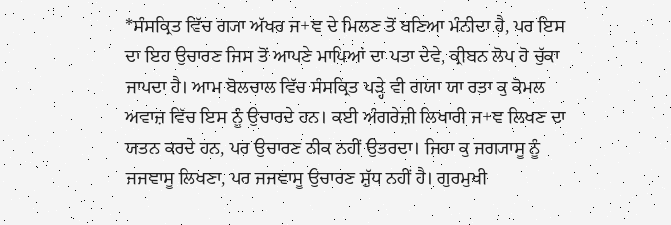*ਸੰਸਕ੍ਰਿਤ ਵਿੱਚ ਗ੍ਯਾ ਅੱਖਰ ਜ+ਞ ਦੇ ਮਿਲਣ ਤੋਂ ਬਣਿਆ ਮੰਨੀਦਾ ਹੈ, ਪਰ ਇਸ ਦਾ ਇਹ ਉਚਾਰਣ ਜਿਸ ਤੋਂ ਆਪਣੇ ਮਾਪਿਆਂ ਦਾ ਪਤਾ ਦੇਵੇ, ਕ੍ਰੀਬਨ ਲੋਪ ਹੋ ਚੁੱਕਾ ਜਾਪਦਾ ਹੈ। ਆਮ ਬੋਲਚਾਲ ਵਿੱਚ ਸੰਸਕ੍ਰਿਤ ਪੜ੍ਹੇ ਵੀ ਗਯਾ ਯਾ ਰਤਾ ਕੁ ਕੋਮਲ ਅਵਾਜ਼ ਵਿੱਚ ਇਸ ਨੂੰ ਉਚਾਰਦੇ ਹਨ। ਕਈ ਅੰਗਰੇਜ਼ੀ ਲਿਖਾਰੀ ਜ+ਞ ਲਿਖਣ ਦਾ ਯਤਨ ਕਰਦੇ ਹਨ, ਪਰ ਉਚਾਰਣ ਠੀਕ ਨਹੀਂ ਉਤਰਦਾ। ਜਿਹਾ ਕੁ ਜਗ੍ਯਾਸੂ ਨੂੰ ਜਜਞਾਸੂ ਲਿਖਣਾ, ਪਰ ਜਜਞਾਸੂ ਉਚਾਰਣ ਸ਼ੁੱਧ ਨਹੀਂ ਹੈ। ਗੁਰਮੁਖੀ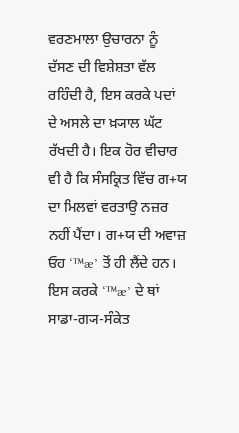ਵਰਣਮਾਲਾ ਉਚਾਰਨਾ ਨੂੰ ਦੱਸਣ ਦੀ ਵਿਸ਼ੇਸ਼ਤਾ ਵੱਲ ਰਹਿੰਦੀ ਹੈ, ਇਸ ਕਰਕੇ ਪਦਾਂ ਦੇ ਅਸਲੇ ਦਾ ਖ਼੍ਯਾਲ ਘੱਟ ਰੱਖਦੀ ਹੈ। ਇਕ ਹੋਰ ਵੀਚਾਰ ਵੀ ਹੈ ਕਿ ਸੰਸਕ੍ਰਿਤ ਵਿੱਚ ਗ+ਯ ਦਾ ਮਿਲਵਾਂ ਵਰਤਾਉ ਨਜ਼ਰ ਨਹੀਂ ਪੈਂਦਾ। ਗ+ਯ ਦੀ ਅਵਾਜ਼ ਓਹ ‘™æ’ ਤੋਂ ਹੀ ਲੈਂਦੇ ਹਨ। ਇਸ ਕਰਕੇ ‘™æ’ ਦੇ ਥਾਂ ਸਾਡਾ-ਗ੍ਯ-ਸੰਕੇਤ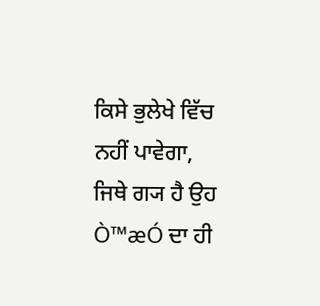ਕਿਸੇ ਭੁਲੇਖੇ ਵਿੱਚ ਨਹੀਂ ਪਾਵੇਗਾ, ਜਿਥੇ ਗ੍ਯ ਹੈ ਉਹ Ò™æÓ ਦਾ ਹੀ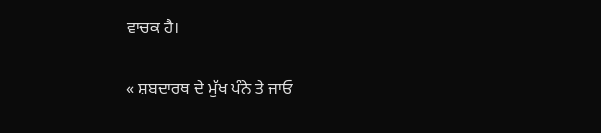ਵਾਚਕ ਹੈ।

« ਸ਼ਬਦਾਰਥ ਦੇ ਮੁੱਖ ਪੰਨੇ ਤੇ ਜਾਓ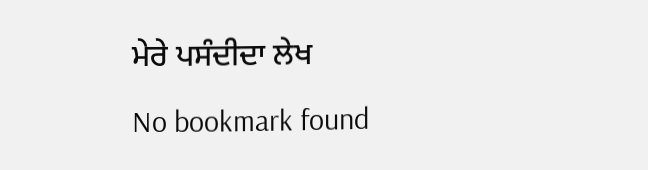ਮੇਰੇ ਪਸੰਦੀਦਾ ਲੇਖ

No bookmark found